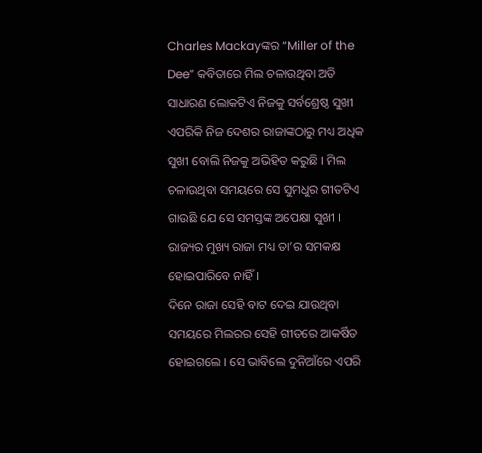Charles Mackayଙ୍କର “Miller of the Dee” କବିତାରେ ମିଲ ଚଳାଉଥିବା ଅତି ସାଧାରଣ ଲୋକଟିଏ ନିଜକୁ ସର୍ବଶ୍ରେଷ୍ଠ ସୁଖୀ ଏପରିକି ନିଜ ଦେଶର ରାଜାଙ୍କଠାରୁ ମଧ୍ୟ ଅଧିକ ସୁଖୀ ବୋଲି ନିଜକୁ ଅଭିହିତ କରୁଛି । ମିଲ ଚଳାଉଥିବା ସମୟରେ ସେ ସୁମଧୁର ଗୀତଟିଏ ଗାଉଛି ଯେ ସେ ସମସ୍ତଙ୍କ ଅପେକ୍ଷା ସୁଖୀ । ରାଜ୍ୟର ମୁଖ୍ୟ ରାଜା ମଧ୍ୟ ତା’ର ସମକକ୍ଷ ହୋଇପାରିବେ ନାହିଁ ।
ଦିନେ ରାଜା ସେହି ବାଟ ଦେଇ ଯାଉଥିବା ସମୟରେ ମିଲରର ସେହି ଗୀତରେ ଆକର୍ଷିତ ହୋଇଗଲେ । ସେ ଭାବିଲେ ଦୁନିଆଁରେ ଏପରି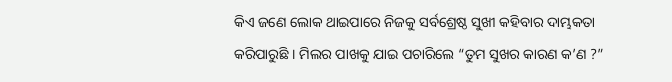କିଏ ଜଣେ ଲୋକ ଥାଇପାରେ ନିଜକୁ ସର୍ବଶ୍ରେଷ୍ଠ ସୁଖୀ କହିବାର ଦାମ୍ଭକତା କରିପାରୁଛି । ମିଲର ପାଖକୁ ଯାଇ ପଚାରିଲେ “ତୁମ ସୁଖର କାରଣ କ’ଣ ?”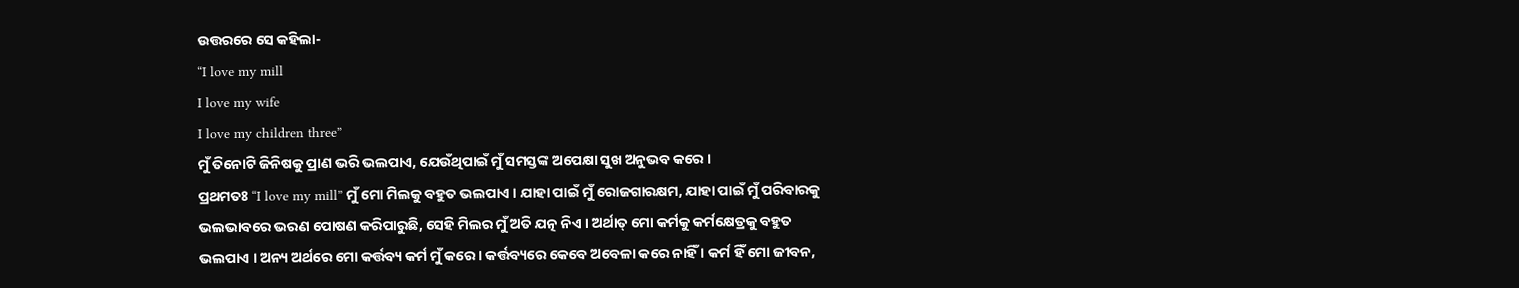ଉତ୍ତରରେ ସେ କହିଲା-
“I love my mill
I love my wife
I love my children three”
ମୁଁ ତିନୋଟି ଜିନିଷକୁ ପ୍ରାଣ ଭରି ଭଲପାଏ, ଯେଉଁଥିପାଇଁ ମୁଁ ସମସ୍ତଙ୍କ ଅପେକ୍ଷା ସୁଖ ଅନୁଭବ କରେ ।
ପ୍ରଥମତଃ “I love my mill” ମୁଁ ମୋ ମିଲକୁ ବହୁତ ଭଲପାଏ । ଯାହା ପାଇଁ ମୁଁ ରୋଜଗାରକ୍ଷମ, ଯାହା ପାଇଁ ମୁଁ ପରିବାରକୁ ଭଲଭାବରେ ଭରଣ ପୋଷଣ କରିପାରୁଛି, ସେହି ମିଲର ମୁଁ ଅତି ଯତ୍ନ ନିଏ । ଅର୍ଥାତ୍ ମୋ କର୍ମକୁ କର୍ମକ୍ଷେତ୍ରକୁ ବହୁତ ଭଲପାଏ । ଅନ୍ୟ ଅର୍ଥରେ ମୋ କର୍ତ୍ତବ୍ୟ କର୍ମ ମୁଁ କରେ । କର୍ତ୍ତବ୍ୟରେ କେବେ ଅବେଳା କରେ ନାହିଁ । କର୍ମ ହିଁ ମୋ ଜୀବନ,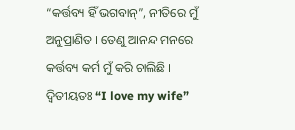“କର୍ତ୍ତବ୍ୟ ହିଁ ଭଗବାନ୍”, ନୀତିରେ ମୁଁ ଅନୁପ୍ରାଣିତ । ତେଣୁ ଆନନ୍ଦ ମନରେ କର୍ତ୍ତବ୍ୟ କର୍ମ ମୁଁ କରି ଚାଲିଛି ।
ଦ୍ୱିତୀୟତଃ “I love my wife”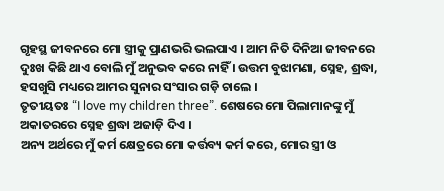ଗୃହସ୍ଥ ଜୀବନରେ ମୋ ସ୍ତ୍ରୀକୁ ପ୍ରାଣଭରି ଭଲପାଏ । ଆମ ନିତି ଦିନିଆ ଜୀବନରେ ଦୁଃଖ କିଛି ଥାଏ ବୋଲି ମୁଁ ଅନୁଭବ କରେ ନାହିଁ । ଉତ୍ତମ ବୁଝାମଣା, ସ୍ନେହ, ଶ୍ରଦ୍ଧା, ହସଖୁସି ମଧ୍ୟରେ ଆମର ସୁନାର ସଂସାର ଗଡ଼ି ଚାଲେ ।
ତୃତୀୟତଃ “I love my children three”. ଶେଷରେ ମୋ ପିଲାମାନଙ୍କୁ ମୁଁ ଅକାତରରେ ସ୍ନେହ ଶ୍ରଦ୍ଧା ଅଜାଡ଼ି ଦିଏ ।
ଅନ୍ୟ ଅର୍ଥରେ ମୁଁ କର୍ମ କ୍ଷେତ୍ରରେ ମୋ କର୍ତ୍ତବ୍ୟ କର୍ମ କରେ, ମୋର ସ୍ତ୍ରୀ ଓ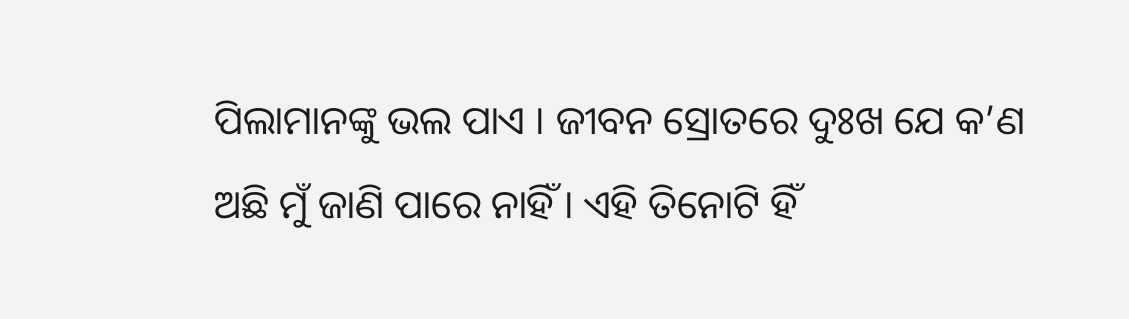ପିଲାମାନଙ୍କୁ ଭଲ ପାଏ । ଜୀବନ ସ୍ରୋତରେ ଦୁଃଖ ଯେ କ’ଣ ଅଛି ମୁଁ ଜାଣି ପାରେ ନାହିଁ । ଏହି ତିନୋଟି ହିଁ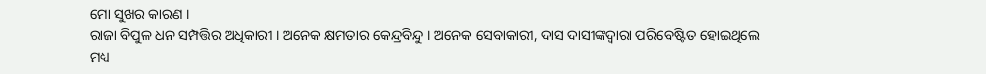ମୋ ସୁଖର କାରଣ ।
ରାଜା ବିପୁଳ ଧନ ସମ୍ପତ୍ତିର ଅଧିକାରୀ । ଅନେକ କ୍ଷମତାର କେନ୍ଦ୍ରବିନ୍ଦୁ । ଅନେକ ସେବାକାରୀ, ଦାସ ଦାସୀଙ୍କଦ୍ୱାରା ପରିବେଷ୍ଟିତ ହୋଇଥିଲେ ମଧ୍ୟ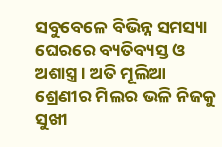ସବୁବେଳେ ବିଭିନ୍ନ ସମସ୍ୟା ଘେରରେ ବ୍ୟତିବ୍ୟସ୍ତ ଓ ଅଶାସ୍ତ୍ର । ଅତି ମୂଲିଆ ଶ୍ରେଣୀର ମିଲର ଭଳି ନିଜକୁ ସୁଖୀ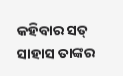କହିବାର ସତ୍ ସାହାସ ତାଙ୍କର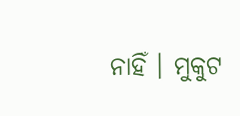ନାହିଁ । ମୁକୁଟ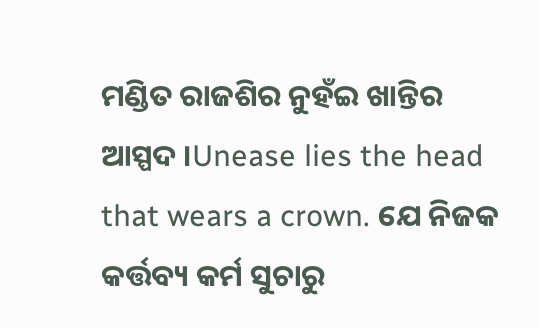ମଣ୍ଡିତ ରାଜଶିର ନୁହଁଇ ଖାନ୍ତିର ଆସ୍ପଦ ।Unease lies the head that wears a crown. ଯେ ନିଜକ କର୍ତ୍ତବ୍ୟ କର୍ମ ସୁଚାରୁ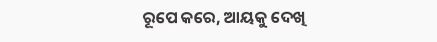ରୂପେ କରେ, ଆୟକୁ ଦେଖି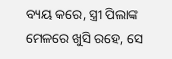ବ୍ୟୟ କରେ, ସ୍ତ୍ରୀ ପିଲାଙ୍କ ମେଳରେ ଖୁସି ରହେ, ସେ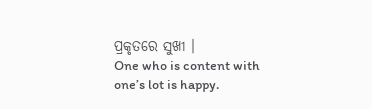ପ୍ରକୃତରେ ସୁଖୀ ।
One who is content with one’s lot is happy.